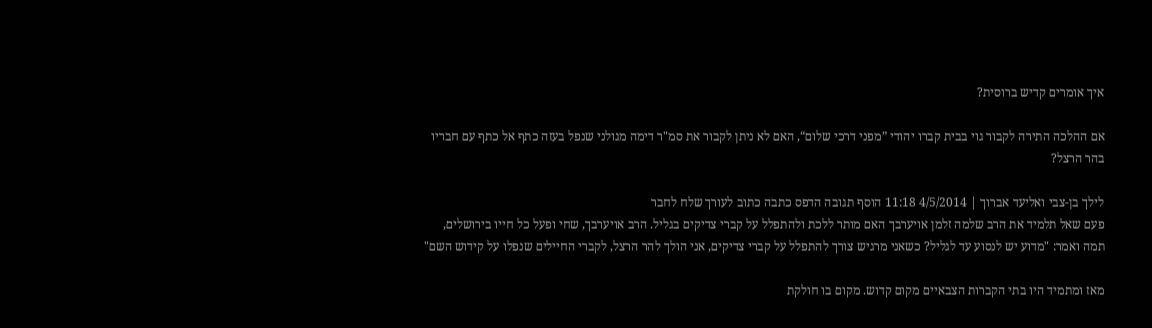איך אומרים קדיש ברוסית?

אם ההלכה התירה לקבור גוי בבית קברו יהודי ”מפני דרכי שלום“, האם לא ניתן לקבור את סמ"ר דימה מגולני שנפל בעזה כתף אל כתף עם חבריו בהר הרצל?

לילך בן-צבי ואליעד אברוך | 4/5/2014 11:18 הוסף תגובה הדפס כתבה כתוב לעורך שלח לחבר
פעם שאל תלמיד את הרב שלמה זלמן אויערבך האם מותר ללכת ולהתפלל על קברי צדיקים בגליל. הרב אויערבך, שחי ופעל כל חייו בירושלים, תמה ואמר: "מדוע יש לנסוע עד לגליל? כשאני מרגיש צורך להתפלל על קברי צדיקים, אני הולך להר הרצל, לקברי החיילים שנפלו על קידוש השם"

מאז ומתמיד היו בתי הקברות הצבאיים מקום קדוש. מקום בו חולקת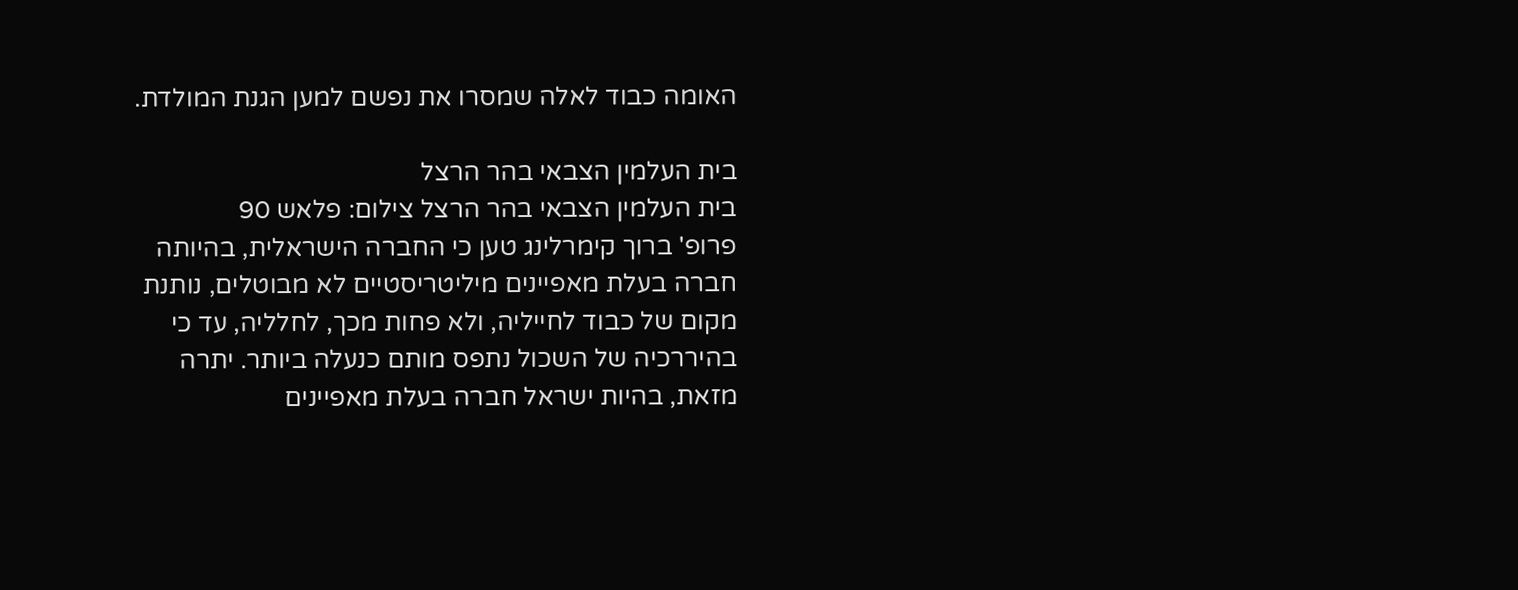האומה כבוד לאלה שמסרו את נפשם למען הגנת המולדת.

בית העלמין הצבאי בהר הרצל
בית העלמין הצבאי בהר הרצל צילום: פלאש 90
פרופ' ברוך קימרלינג טען כי החברה הישראלית, בהיותה חברה בעלת מאפיינים מיליטריסטיים לא מבוטלים, נותנת מקום של כבוד לחייליה, ולא פחות מכך, לחלליה, עד כי בהיררכיה של השכול נתפס מותם כנעלה ביותר. יתרה מזאת, בהיות ישראל חברה בעלת מאפיינים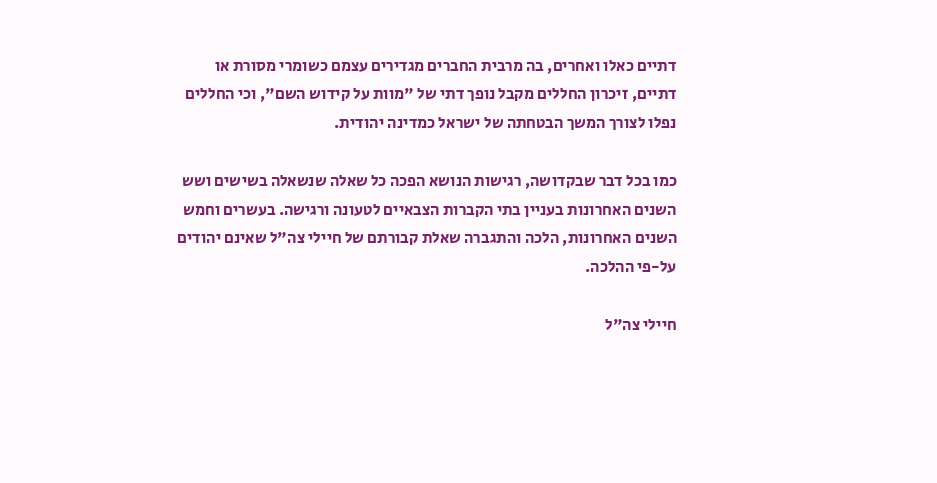דתיים כאלו ואחרים, בה מרבית החברים מגדירים עצמם כשומרי מסורת או דתיים, זיכרון החללים מקבל נופך דתי של "מוות על קידוש השם", וכי החללים נפלו לצורך המשך הבטחתה של ישראל כמדינה יהודית.

כמו בכל דבר שבקדושה, רגישות הנושא הפכה כל שאלה שנשאלה בשישים ושש השנים האחרונות בעניין בתי הקברות הצבאיים לטעונה ורגישה. בעשרים וחמש השנים האחרונות, הלכה והתגברה שאלת קבורתם של חיילי צה"ל שאינם יהודים על-פי ההלכה.

חיילי צה"ל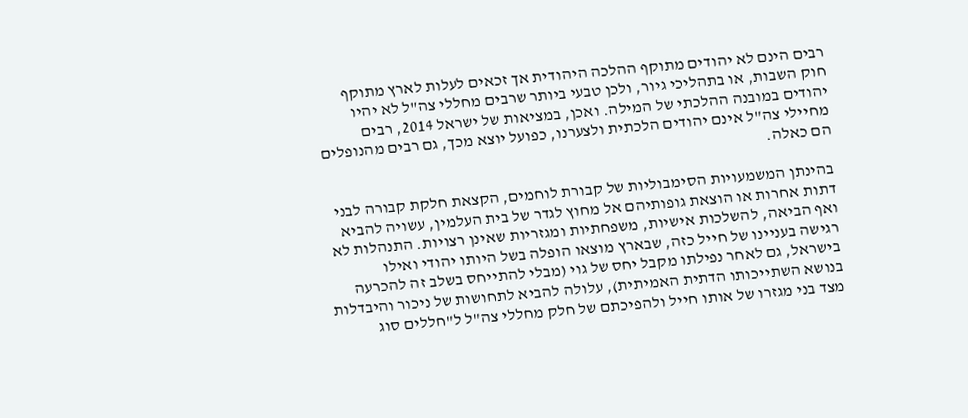רבים הינם לא יהודים מתוקף ההלכה היהודית אך זכאים לעלות לארץ מתוקף חוק השבות, או בתהליכי גיור, ולכן טבעי ביותר שרבים מחללי צה"ל לא יהיו יהודים במובנה ההלכתי של המילה. ואכן, במציאות של ישראל 2014, רבים מחיילי צה"ל אינם יהודים הלכתית ולצערנו, כפועל יוצא מכך, גם רבים מהנופלים הם כאלה.

בהינתן המשמעויות הסימבוליות של קבורת לוחמים, הקצאת חלקת קבורה לבני דתות אחרות או הוצאת גופותיהם אל מחוץ לגדר של בית העלמין, עשויה להביא ואף הביאה, להשלכות אישיות, משפחתיות ומגזריות שאינן רצויות. התנהלות לא רגישה בעניינו של חייל כזה, שבארץ מוצאו הופלה בשל היותו יהודי ואילו בישראל, גם לאחר נפילתו מקבל יחס של גוי (מבלי להתייחס בשלב זה להכרעה בנושא השתייכותו הדתית האמיתית), עלולה להביא לתחושות של ניכור והיבדלות מצד בני מגזרו של אותו חייל ולהפיכתם של חלק מחללי צה"ל ל"חללים סוג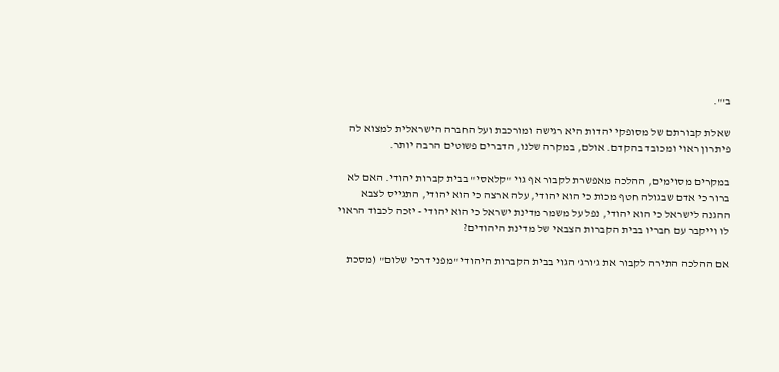ב'".

שאלת קבורתם של מסופקי יהדות היא רגישה ומורכבת ועל החברה הישראלית למצוא לה פיתרון ראוי ומכובד בהקדם. אולם, במקרה שלנו, הדברים פשוטים הרבה יותר.

במקרים מסוימים, ההלכה מאפשרת לקבור אף גוי "קלאסי" בבית קברות יהודי. האם לא ברור כי אדם שבגולה חטף מכות כי הוא יהודי, עלה ארצה כי הוא יהודי, התגייס לצבא ההגנה לישראל כי הוא יהודי, נפל על משמר מדינת ישראל כי הוא יהודי - יזכה לכבוד הראוי לו וייקבר עם חבריו בבית הקברות הצבאי של מדינת היהודים?

אם ההלכה התירה לקבור את ג'ורג' הגוי בבית הקברות היהודי "מפני דרכי שלום" (מסכת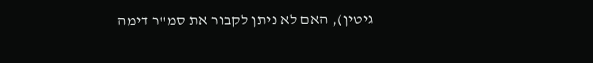גיטין), האם לא ניתן לקבור את סמ"ר דימה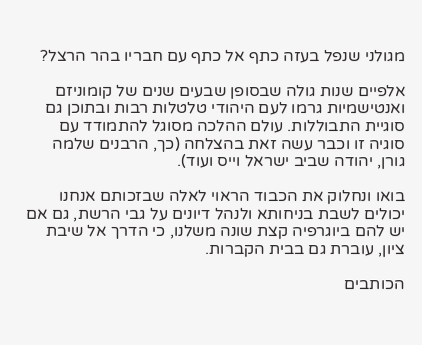מגולני שנפל בעזה כתף אל כתף עם חבריו בהר הרצל?

אלפיים שנות גולה שבסופן שבעים שנים של קומוניזם ואנטישמיות גרמו לעם היהודי טלטלות רבות ובתוכן גם סוגיית התבוללות. עולם ההלכה מסוגל להתמודד עם סוגיה זו וכבר עשה זאת בהצלחה (כך, הרבנים שלמה גורן, יהודה שביב ישראל וייס ועוד).

בואו ונחלוק את הכבוד הראוי לאלה שבזכותם אנחנו יכולים לשבת בניחותא ולנהל דיונים על גבי הרשת, גם אם יש להם ביוגרפיה קצת שונה משלנו, כי הדרך אל שיבת ציון, עוברת גם בבית הקברות.

הכותבים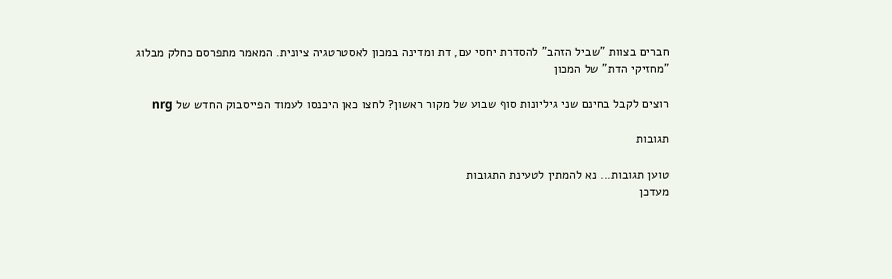חברים בצוות "שביל הזהב" להסדרת יחסי עם, דת ומדינה במכון לאסטרטגיה ציונית. המאמר מתפרסם כחלק מבלוג "מחזיקי הדת" של המכון

רוצים לקבל בחינם שני גיליונות סוף שבוע של מקור ראשון? לחצו כאן היכנסו לעמוד הפייסבוק החדש של nrg

תגובות

טוען תגובות... נא להמתין לטעינת התגובות
מעדכן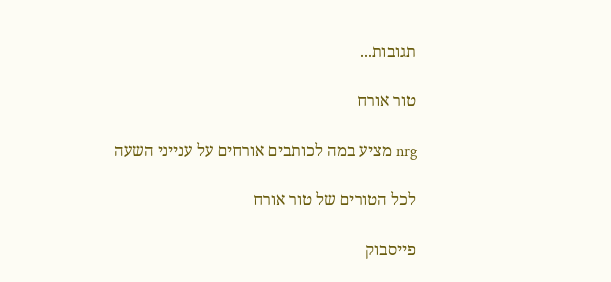תגובות...

טור אורח

nrg מציע במה לכותבים אורחים על ענייני השעה

לכל הטורים של טור אורח

פייסבוק